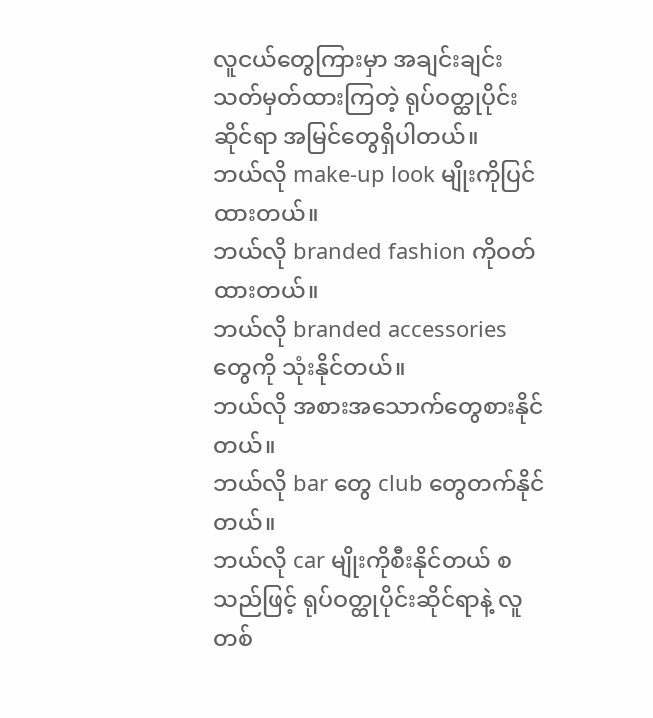လူငယ်တွေကြားမှာ အချင်းချင်းသတ်မှတ်ထားကြတဲ့ ရုပ်ဝတ္ထုပိုင်းဆိုင်ရာ အမြင်တွေရှိပါတယ်။
ဘယ်လို make-up look မျိုးကိုပြင်ထားတယ်။
ဘယ်လို branded fashion ကိုဝတ်ထားတယ်။
ဘယ်လို branded accessories တွေကို သုံးနိုင်တယ်။
ဘယ်လို အစားအသောက်တွေစားနိုင်တယ်။
ဘယ်လို bar တွေ club တွေတက်နိုင်တယ်။
ဘယ်လို car မျိုးကိုစီးနိုင်တယ် စသည်ဖြင့် ရုပ်ဝတ္ထုပိုင်းဆိုင်ရာနဲ့ လူတစ်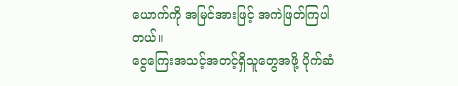ယောက်ကို အမြင်အားဖြင့် အကဲဖြတ်ကြပါတယ်။
ငွေကြေးအသင့်အတင့်ရှိသူတွေအဖို့ ပိုက်ဆံ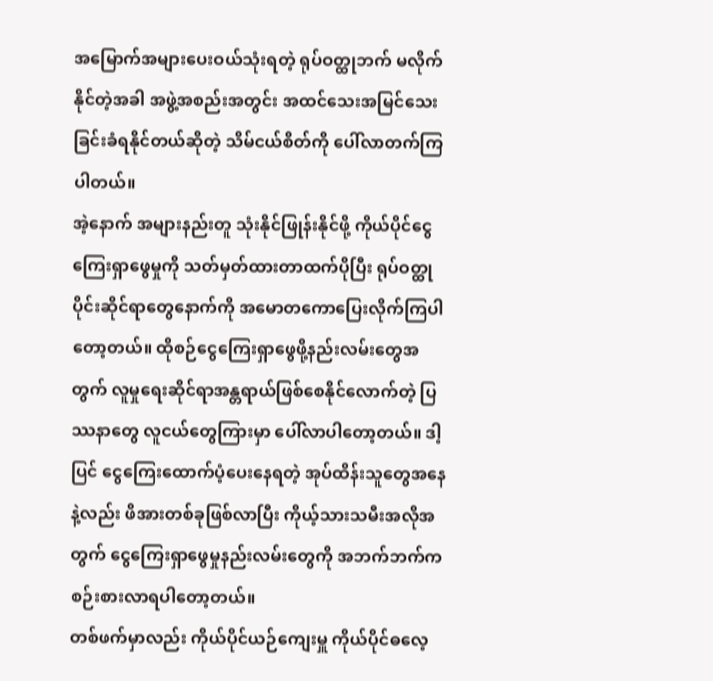အမြောက်အများပေးဝယ်သုံးရတဲ့ ရုပ်ဝတ္ထုဘက် မလိုက်နိုင်တဲ့အခါ အဖွဲ့အစည်းအတွင်း အထင်သေးအမြင်သေးခြင်းခံရနိုင်တယ်ဆိုတဲ့ သိမ်ငယ်စိတ်ကို ပေါ်လာတက်ကြပါတယ်။
အဲ့နောက် အများနည်းတူ သုံးနိုင်ဖြုန်းနိုင်ဖို့ ကိုယ်ပိုင်ငွေကြေးရှာဖွေမှုကို သတ်မှတ်ထားတာထက်ပိုပြီး ရုပ်ဝတ္ထုပိုင်းဆိုင်ရာတွေနောက်ကို အမောတကောပြေးလိုက်ကြပါတော့တယ်။ ထိုစဉ်ငွေကြေးရှာဖွေဖို့နည်းလမ်းတွေအတွက် လူမှုရေးဆိုင်ရာအန္တရာယ်ဖြစ်စေနိုင်လောက်တဲ့ ပြဿနာတွေ လူငယ်တွေကြားမှာ ပေါ်လာပါတော့တယ်။ ဒါ့ပြင် ငွေကြေးထောက်ပံ့ပေးနေရတဲ့ အုပ်ထိန်းသူတွေအနေနဲ့လည်း ဖိအားတစ်ခုဖြစ်လာပြီး ကိုယ့်သားသမီးအလိုအတွက် ငွေကြေးရှာဖွေမှုနည်းလမ်းတွေကို အဘက်ဘက်က စဉ်းစားလာရပါတော့တယ်။
တစ်ဖက်မှာလည်း ကိုယ်ပိုင်ယဉ်ကျေးမှူ ကိုယ်ပိုင်ဓလေ့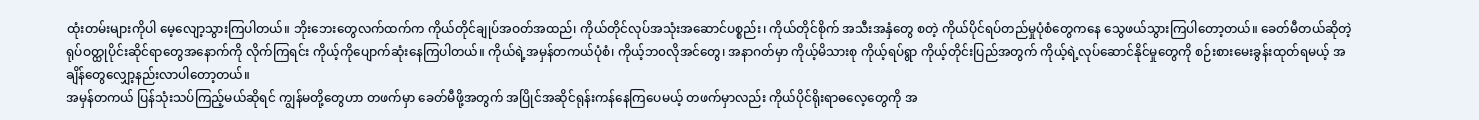ထုံးတမ်းများကိုပါ မေ့လျော့သွားကြပါတယ်။ ဘိုးဘေးတွေလက်ထက်က ကိုယ်တိုင်ချုပ်အဝတ်အထည်၊ ကိုယ်တိုင်လုပ်အသုံးအဆောင်ပစ္စည်း၊ ကိုယ်တိုင်စိုက် အသီးအနှံတွေ စတဲ့ ကိုယ်ပိုင်ရပ်တည်မှုပုံစံတွေကနေ သွေဖယ်သွားကြပါတော့တယ်။ ခေတ်မီတယ်ဆိုတဲ့ ရုပ်ဝတ္ထုပိုင်းဆိုင်ရာတွေအနောက်ကို လိုက်ကြရင်း ကိုယ့်ကိုပျောက်ဆုံးနေကြပါတယ်။ ကိုယ်ရဲ့အမှန်တကယ်ပုံစံ၊ ကိုယ့်ဘ၀လိုအင်တွေ၊ အနာဂတ်မှာ ကိုယ့်မိသားစု ကိုယ့်ရပ်ရွာ ကိုယ့်တိုင်းပြည်အတွက် ကိုယ့်ရဲ့လုပ်ဆောင်နိုင်မှုတွေကို စဉ်းစားမေးခွန်းထုတ်ရမယ့် အချိန်တွေလျှော့နည်းလာပါတော့တယ်။
အမှန်တကယ် ပြန်သုံးသပ်ကြည့်မယ်ဆိုရင် ကျွန်မတို့တွေဟာ တဖက်မှာ ခေတ်မီဖို့အတွက် အပြိုင်အဆိုင်ရုန်းကန်နေကြပေမယ့် တဖက်မှာလည်း ကိုယ်ပိုင်ရိုးရာဓလေ့တွေကို အ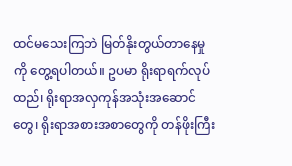ထင်မသေးကြဘဲ မြတ်နိုးတွယ်တာနေမှုကို တွေ့ရပါတယ်။ ဥပမာ ရိုးရာရက်လုပ်ထည်၊ ရိုးရာအလှကုန်အသုံးအဆောင်တွေ၊ ရိုးရာအစားအစာတွေကို တန်ဖိုးကြီး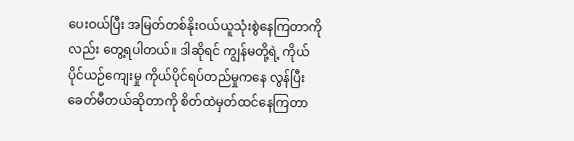ပေးဝယ်ပြီး အမြတ်တစ်နိုးဝယ်ယူသုံးစွဲနေကြတာကိုလည်း တွေ့ရပါတယ်။ ဒါဆိုရင် ကျွန်မတို့ရဲ့ ကိုယ်ပိုင်ယဉ်ကျေးမှု ကိုယ်ပိုင်ရပ်တည်မှုကနေ လွန်ပြီး ခေတ်မီတယ်ဆိုတာကို စိတ်ထဲမှတ်ထင်နေကြတာ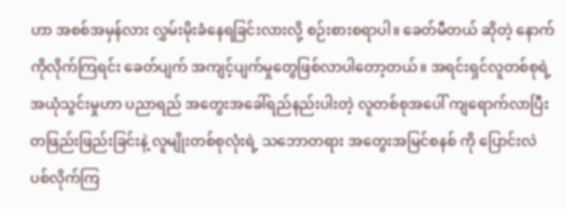ဟာ အစစ်အမှန်လား လွှမ်းမိုးခံနေရခြင်းလားလို့ စဉ်းစားစရာပါ။ ခေတ်မီတယ် ဆိုတဲ့ နောက်ကိုလိုက်ကြရင်း ခေတ်ပျက် အကျင့်ပျက်မှုတွေဖြစ်လာပါတော့တယ်။ အရင်းရှင်လူတစ်စုရဲ့ အယုံသွင်းမှုဟာ ပညာရည် အတွေးအခေါ်ရည်နည်းပါးတဲ့ လူတစ်စုအပေါ် ကျရောက်လာပြီး တဖြည်းဖြည်းခြင်းနဲ့ လူမျိုးတစ်စုလုံးရဲ့ သဘောတရား အတွေးအမြင်စနစ် ကို ပြောင်းလဲပစ်လိုက်ကြ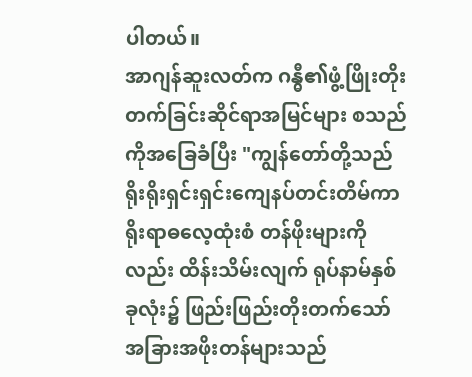ပါတယ်။
အာဂျန်ဆူးလတ်က ဂန္ဓီ၏ဖွံ့ဖြိုးတိုးတက်ခြင်းဆိုင်ရာအမြင်များ စသည်ကိုအခြေခံပြီး "ကျွန်တော်တို့သည် ရိုးရိုးရှင်းရှင်းကျေနပ်တင်းတိမ်ကာ ရိုးရာဓလေ့ထုံးစံ တန်ဖိုးများကိုလည်း ထိန်းသိမ်းလျက် ရုပ်နာမ်နှစ်ခုလုံး၌ ဖြည်းဖြည်းတိုးတက်သော် အခြားအဖိုးတန်များသည်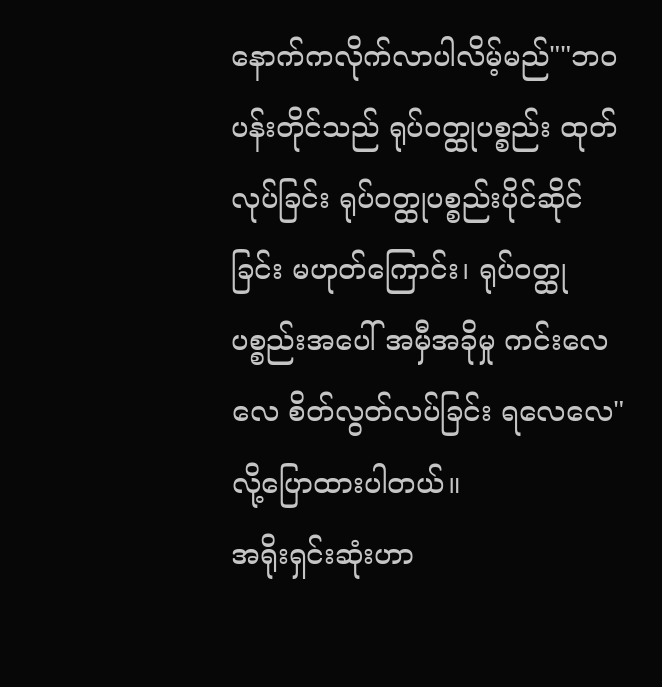နောက်ကလိုက်လာပါလိမ့်မည်""ဘဝပန်းတိုင်သည် ရုပ်ဝတ္ထုပစ္စည်း ထုတ်လုပ်ခြင်း ရုပ်ဝတ္ထုပစ္စည်းပိုင်ဆိုင်ခြင်း မဟုတ်ကြောင်း၊ ရုပ်ဝတ္ထုပစ္စည်းအပေါ် အမှီအခိုမှု ကင်းလေလေ စိတ်လွတ်လပ်ခြင်း ရလေလေ"လို့ပြောထားပါတယ်။
အရိုးရှင်းဆုံးဟာ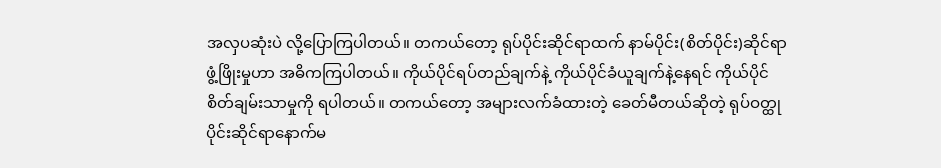အလှပဆုံးပဲ လို့ပြောကြပါတယ်။ တကယ်တော့ ရုပ်ပိုင်းဆိုင်ရာထက် နာမ်ပိုင်း(စိတ်ပိုင်း)ဆိုင်ရာ ဖွံ့ဖြိုးမှုဟာ အဓိကကြပါတယ်။ ကိုယ်ပိုင်ရပ်တည်ချက်နဲ့ ကိုယ်ပိုင်ခံယူချက်နဲ့နေရင် ကိုယ်ပိုင်စိတ်ချမ်းသာမှုကို ရပါတယ်။ တကယ်တော့ အများလက်ခံထားတဲ့ ခေတ်မီတယ်ဆိုတဲ့ ရုပ်ဝတ္ထုပိုင်းဆိုင်ရာနောက်မ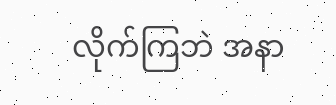လိုက်ကြဘဲ အနာ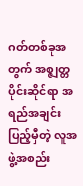ဂတ်တစ်ခုအတွက် အစ္ဇျတ္တပိုင်းဆိုင်ရာ အရည်အချင်းပြည့်မှီတဲ့ လူအဖွဲ့အစည်း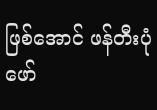ဖြစ်အောင် ဖန်တီးပုံဖော်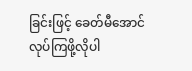ခြင်းဖြင့် ခေတ်မီအောင် လုပ်ကြဖို့လိုပါ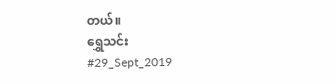တယ်။
ရွှေသင်း
#29_Sept_2019